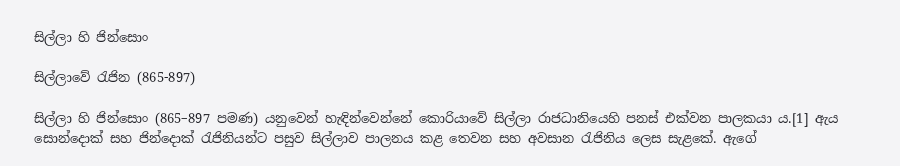සිල්ලා හි ජින්සොං

සිල්ලාවේ රැජින (865-897)

සිල්ලා හි ජින්සොං (865–897 පමණ) යනුවෙන් හැඳින්වෙන්නේ කොරියාවේ සිල්ලා රාජධානියෙහි පනස් එක්වන පාලකයා ය.[1] ඇය සොන්දොක් සහ ජින්දොක් රැජිනියන්ට පසුව සිල්ලාව පාලනය කළ තෙවන සහ අවසාන රැජිනිය ලෙස සැළකේ. ඇගේ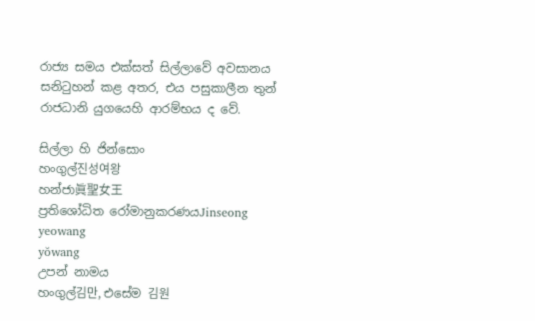රාජ්‍ය සමය එක්සත් සිල්ලාවේ අවසානය සනිටුහන් කළ අතර, එය පසුකාලීන තුන් රාජධානි යුගයෙහි ආරම්භය ද වේ.

සිල්ලා හි ජින්සොං
හංගුල්진성여왕
හන්ජා眞聖女王
ප්‍රතිශෝධිත රෝමානුකරණයJinseong yeowang
yŏwang
උපන් නාමය
හංගුල්김만, එසේම 김원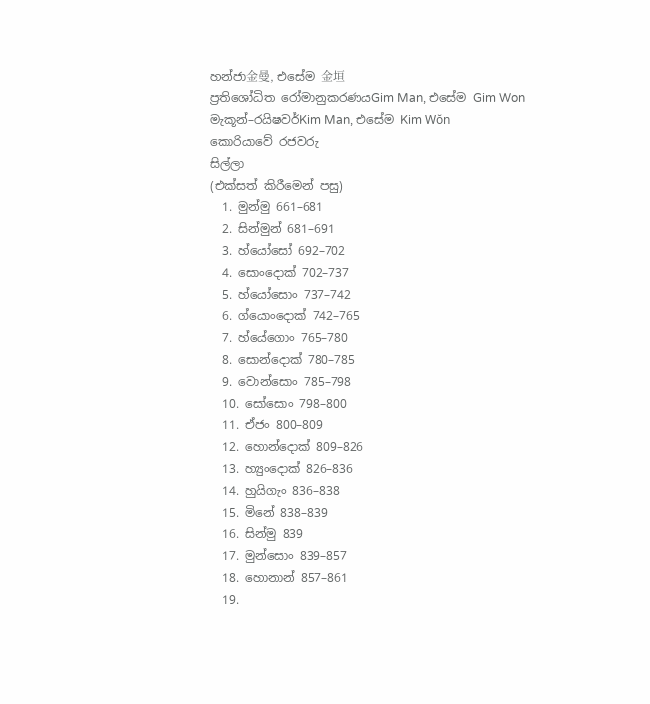හන්ජා金曼, එසේම 金垣
ප්‍රතිශෝධිත රෝමානුකරණයGim Man, එසේම Gim Won
මැකූන්–රයිෂවර්Kim Man, එසේම Kim Wŏn
කොරියාවේ රජවරු
සිල්ලා
(එක්සත් කිරීමෙන් පසු)
  1. මුන්මු 661–681
  2. සින්මුන් 681–691
  3. හ්යෝසෝ 692–702
  4. සොංදොක් 702–737
  5. හ්යෝසොං 737–742
  6. ග්යොංදොක් 742–765
  7. හ්යේගොං 765–780
  8. සොන්දොක් 780–785
  9. වොන්සොං 785–798
  10. සෝසොං 798–800
  11. ඒජං 800–809
  12. හොන්දොක් 809–826
  13. හ්‍යුංදොක් 826–836
  14. හුයිගැං 836–838
  15. මිනේ 838–839
  16. සින්මු 839
  17. මුන්සොං 839–857
  18. හොනාන් 857–861
  19.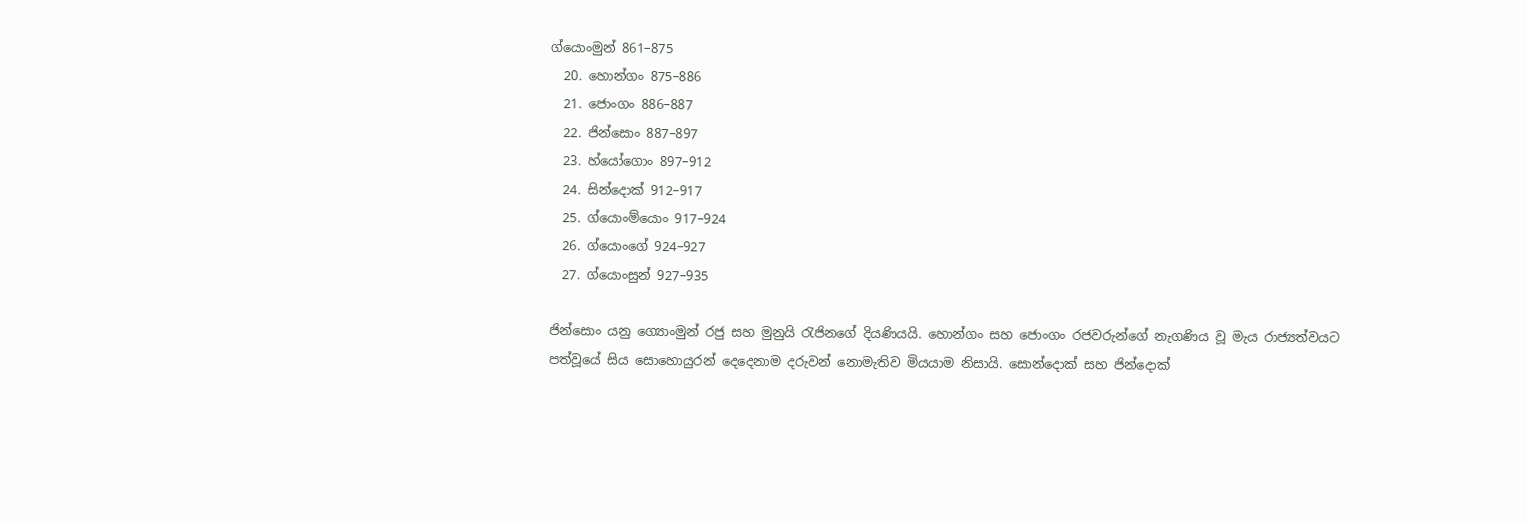ග්යොංමුන් 861–875
  20. හොන්ගං 875–886
  21. ජොංගං 886–887
  22. ජින්සොං 887–897
  23. හ්යෝගොං 897–912
  24. සින්දොක් 912–917
  25. ග්යොංම්යොං 917–924
  26. ග්යොංගේ 924–927
  27. ග්යොංසුන් 927–935

ජින්සොං යනු ග්‍යොංමුන් රජු සහ මුනුයි රැජිනගේ දියණියයි. හොන්ගං සහ ජොංගං රජවරුන්ගේ නැගණිය වූ මැය රාජ්‍යත්වයට පත්වූයේ සිය සොහොයුරන් දෙදෙනාම දරුවන් නොමැතිව මියයාම නිසායි. සොන්දොක් සහ ජින්දොක්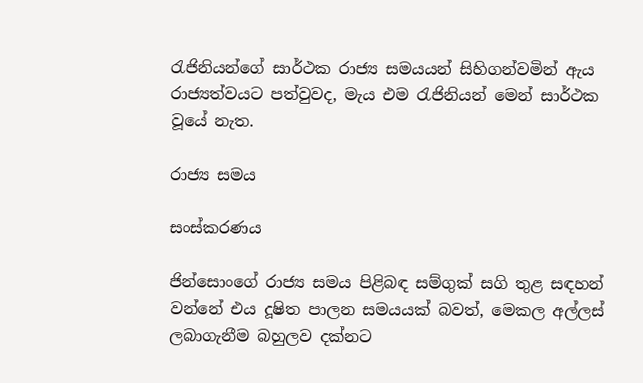රැජිනියන්ගේ සාර්ථක රාජ්‍ය සමයයන් සිහිගන්වමින් ඇය රාජ්‍යත්වයට පත්වුවද, මැය එම රැජිනියන් මෙන් සාර්ථක වූයේ නැත.

රාජ්‍ය සමය

සංස්කරණය

ජින්සොංගේ රාජ්‍ය සමය පිළිබඳ සම්ගුක් සගි තුළ සඳහන් වන්නේ එය දූෂිත පාලන සමයයක් බවත්, මෙකල අල්ලස් ලබාගැනීම බහුලව දක්නට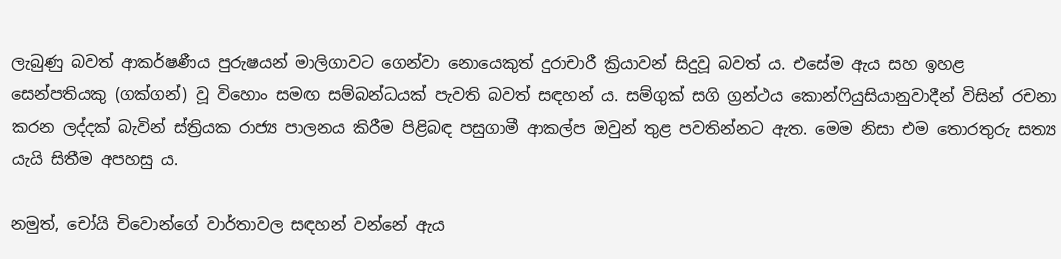ලැබුණු බවත් ආකර්ෂණීය පුරුෂයන් මාලිගාවට ගෙන්වා නොයෙකුත් දුරාචාරී ක්‍රියාවන් සිදුවූ බවත් ය. එසේම ඇය සහ ඉහළ සෙන්පතියකු (ගක්ගන්) වූ විහොං සමඟ සම්බන්ධයක් පැවති බවත් සඳහන් ය. සම්ගුක් සගි ග්‍රන්ථය කොන්ෆියුසියානුවාදීන් විසින් රචනා කරන ලද්දක් බැවින් ස්ත්‍රියක රාජ්‍ය පාලනය කිරීම පිළිබඳ පසුගාමී ආකල්ප ඔවුන් තුළ පවතින්නට ඇත. මෙම නිසා එම තොරතුරු සත්‍ය යැයි සිතීම අපහසු ය.

නමුත්, චෝයි චිවොන්ගේ වාර්තාවල සඳහන් වන්නේ ඇය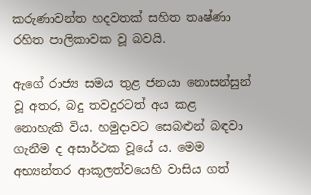කරුණාවන්ත හදවතක් සහිත තෘෂ්ණා රහිත පාලිකාවක වූ බවයි.

ඇගේ රාජ්‍ය සමය තුළ ජනයා නොසන්සුන් වූ අතර, බදු තවදුරටත් අය කළ නොහැකි විය. හමුදාවට සෙබළුන් බඳවා ගැනීම ද අසාර්ථක වූයේ ය. මෙම අභ්‍යන්තර ආකූලත්වයෙහි වාසිය ගත්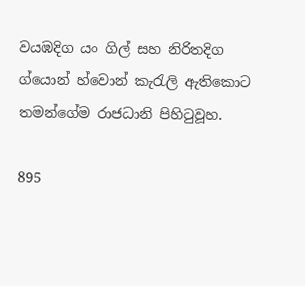වයඹදිග යං ගිල් සහ නිරිතදිග ග්යොන් හ්වොන් කැරැලි ඇතිකොට තමන්ගේම රාජධානි පිහිටුවූහ.

895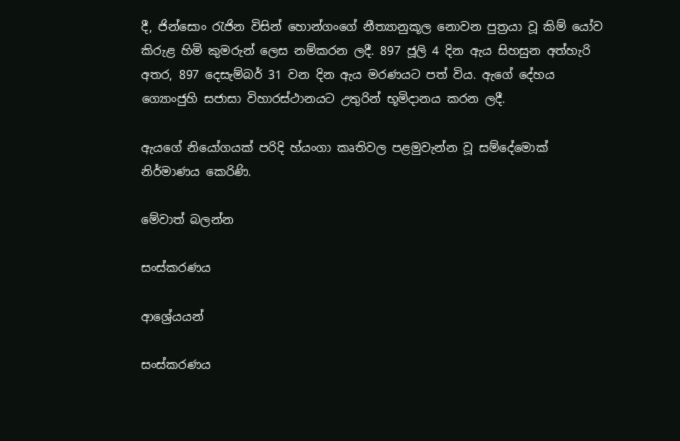දී, ජින්සොං රැජින විසින් හොන්ගංගේ නීත්‍යානුකූල නොවන පුත්‍රයා වූ කිම් ‍යෝව කිරුළ හිමි කුමරුන් ලෙස නම්කරන ලදී. 897 ජූලි 4 දින ඇය සිහසුන අත්හැරි අතර, 897 දෙසැම්බර් 31 වන දින ඇය මරණයට පත් විය. ඇගේ දේහය ග්‍යොංජුහි සජාසා විහාරස්ථානයට උතුරින් භූමිදානය කරන ලදී.

ඇයගේ නියෝගයක් පරිදි හ්යංගා කෘතිවල පළමුවැන්න වූ සම්දේමොක් නිර්මාණය කෙරිණි.

මේවාත් බලන්න

සංස්කරණය

ආශ්‍රේයයන්

සංස්කරණය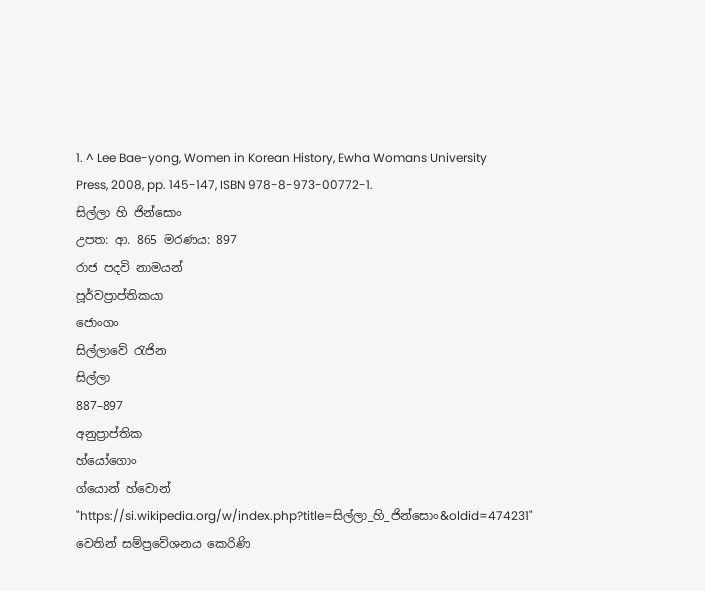1. ^ Lee Bae-yong, Women in Korean History, Ewha Womans University Press, 2008, pp. 145-147, ISBN 978-8-973-00772-1.
සිල්ලා හි ජින්සොං
උපත: ආ. 865 මරණය: 897
රාජ පදවි නාමයන්
පූර්වප්‍රාප්තිකයා
ජොංගං
සිල්ලාවේ රැජින
සිල්ලා
887–897
අනුප්‍රාප්තික
හ්යෝගොං
ග්යොන් හ්වොන්
"https://si.wikipedia.org/w/index.php?title=සිල්ලා_හි_ජින්සොං&oldid=474231" වෙතින් සම්ප්‍රවේශනය කෙරිණි